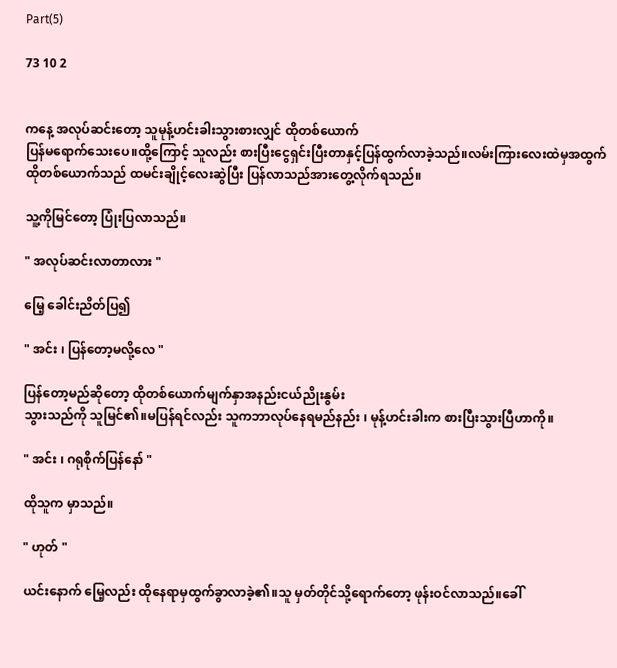Part(5)

73 10 2


ကနေ့ အလုပ်ဆင်းတော့ သူမုန့်ဟင်းခါးသွားစားလျှင် ထိုတစ်ယောက်
ပြန်မရောက်သေးပေ။ထို့ကြောင့် သူလည်း စားပြီးငွေရှင်းပြီးတာနှင့်ပြန်ထွက်လာခဲ့သည်။လမ်းကြားလေးထဲမှအထွက် ထိုတစ်ယောက်သည် ထမင်းချိုင့်လေးဆွဲပြီး ပြန်လာသည်အားတွေ့လိုက်ရသည်။

သူ့ကိုမြင်တော့ ပြုံးပြလာသည်။

" အလုပ်ဆင်းလာတာလား "

မြေ့ ခေါင်းညိတ်ပြ၍

" အင်း ၊ ပြန်တော့မလို့လေ "

ပြန်တော့မည်ဆိုတော့ ထိုတစ်ယောက်မျက်နှာအနည်းငယ်ညိုးနွမ်း
သွားသည်ကို သူမြင်၏။မပြန်ရင်လည်း သူကဘာလုပ်နေရမည်နည်း ၊ မုန့်ဟင်းခါးက စားပြီးသွားပြီဟာကို။

" အင်း ၊ ဂရုစိုက်ပြန်နော် "

ထိုသူက မှာသည်။

" ဟုတ် "

ယင်းနောက် မြေ့လည်း ထိုနေရာမှထွက်ခွာလာခဲ့၏။သူ မှတ်တိုင်သို့ရောက်တော့ ဖုန်းဝင်လာသည်။ခေါ်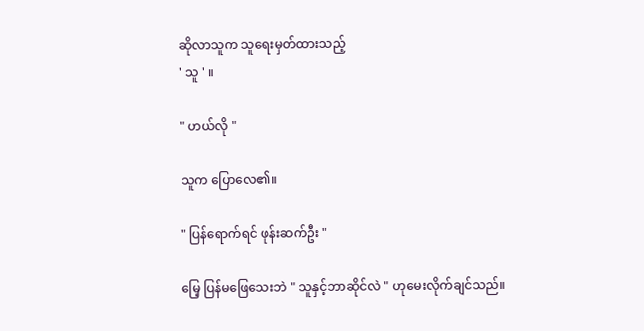ဆိုလာသူက သူ‌ရေးမှတ်ထားသည့်
' သူ ' ။

" ဟယ်လို "

သူက ပြောလေ၏။

" ပြန်ရောက်ရင် ဖုန်းဆက်ဦး "

မြေ့ ပြန်မဖြေသေးဘဲ " သူနှင့်ဘာဆိုင်လဲ " ဟုမေးလိုက်ချင်သည်။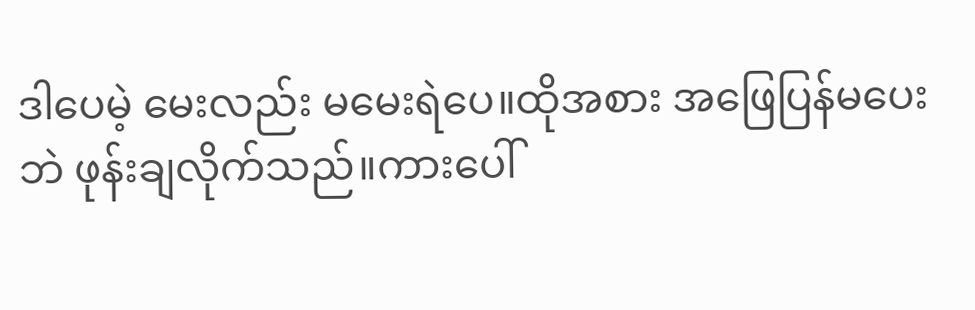ဒါပေမဲ့ မေးလည်း မမေးရဲပေ။ထိုအစား အဖြေပြန်မပေးဘဲ ဖုန်းချလိုက်သည်။ကားပေါ်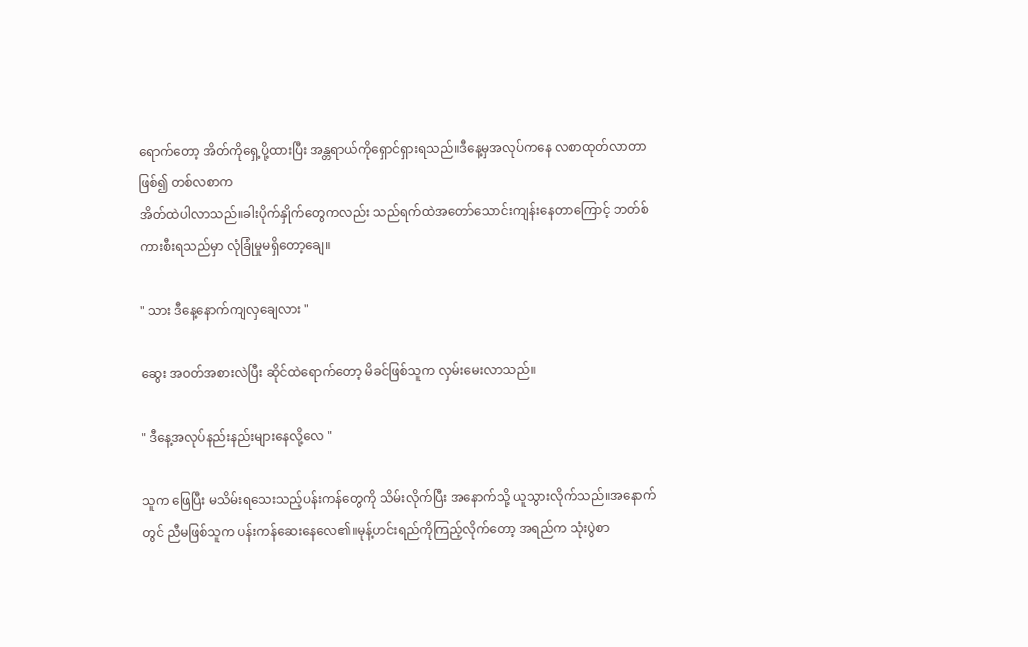ရောက်တော့ အိတ်ကိုရှေ့ပို့ထားပြီး အန္တရာယ်ကိုရှောင်ရှားရသည်။ဒီနေ့မှအလုပ်ကနေ လစာထုတ်လာတာဖြစ်၍ တစ်လစာက
အိတ်ထဲပါလာသည်။ခါးပိုက်နှိုက်တွေကလည်း သည်ရက်ထဲအတော်သောင်းကျန်းနေတာကြောင့် ဘတ်စ်ကားစီးရသည်မှာ လုံခြုံမှုမရှိတော့ချေ။

" သား ဒီနေ့နောက်ကျလှချေလား "

ဆွေး အဝတ်အစားလဲပြီး ဆိုင်ထဲရောက်တော့ မိခင်ဖြစ်သူက လှမ်းမေးလာသည်။

" ဒီနေ့အလုပ်နည်းနည်းများနေလို့လေ "

သူက ဖြေပြီး မသိမ်းရသေးသည့်ပန်းကန်တွေကို သိမ်းလိုက်ပြီး အနောက်သို့ ယူသွားလိုက်သည်။အနောက်တွင် ညီမဖြစ်သူက ပန်းကန်ဆေးနေလေ၏။မုန့်ဟင်းရည်ကိုကြည့်လိုက်တော့ အရည်က သုံးပွဲစာ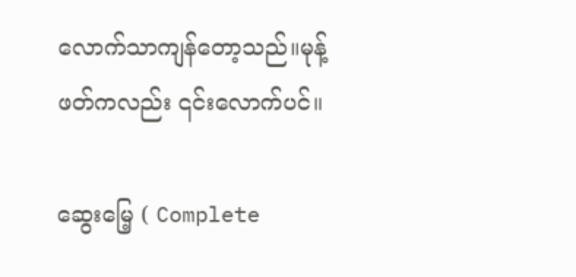လောက်သာကျန်တော့သည်။မုန့်ဖတ်ကလည်း ၎င်းလောက်ပင်။

ဆွေးမြေ့ ( Complete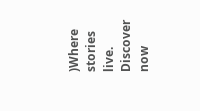)Where stories live. Discover now